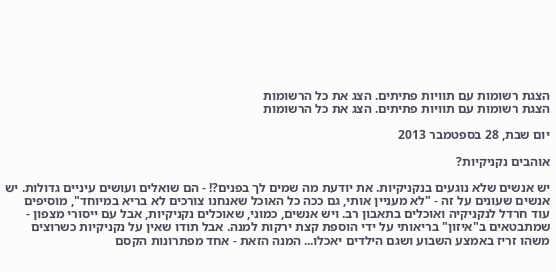הצגת רשומות עם תוויות פתיתים. הצג את כל הרשומות
הצגת רשומות עם תוויות פתיתים. הצג את כל הרשומות

יום שבת, 28 בספטמבר 2013

אוהבים נקניקיות?

יש אנשים שלא נוגעים בנקניקיות. את יודעת מה שמים לך בפנים?! - הם שואלים ועושים עיניים גדולות. יש אנשים שעונים על זה - "לא מעניין אותי, גם ככה כל האוכל שאנחנו צורכים לא בריא במיוחד", מוסיפים עוד חרדל לנקניקיה ואוכלים בתאבון רב. ויש אנשים, כמוני, שאוכלים נקניקיות, אבל עם ייסורי מצפון - שמתבטאים ב"איזון" בריאותי על ידי הוספת קצת ירקות למנה. אבל תודו שאין על נקניקיות כשרוצים משהו זריז באמצע השבוע ושגם הילדים יאכלו... המנה הזאת - אחד מפתרונות הקסם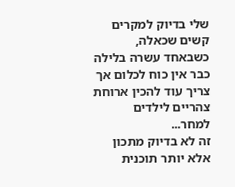שלי בדיוק למקרים קשים שכאלה, כשבאחד עשרה בלילה כבר אין כוח לכלום אך צריך עוד להכין ארוחת צהריים לילדים למחר...
זה לא בדיוק מתכון אלא יותר תוכנית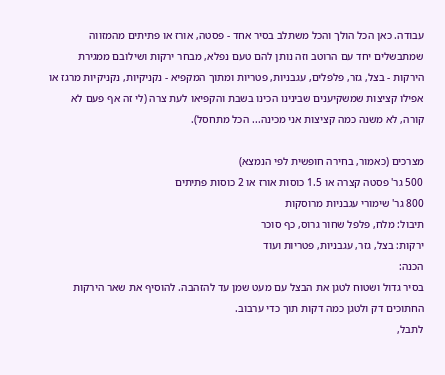עבודה. כאן הכל הולך והכל משתלב בסיר אחד - פסטה, אורז או פתיתים מהמזווה שמתבשלים יחד עם הרוטב וזה נותן להם טעם נפלא, מבחר ירקות ושילובם ממגירת הירקות - בצל, גזר, פלפלים, עגבניות, פטריות ומתוך המקפיא - נקניקיות, נקניקיות מרגז או אפילו קציצות שמשקיענים שבינינו הכינו בשבת והקפיאו לעת צרה (לי זה אף פעם לא קורה, לא משנה כמה קציצות אני מכינה... הכל מתחסל).

מצרכים (כאמור, בחירה חופשית לפי הנמצא)
500 גר' פסטה קצרה או 1.5 כוסות אורז או 2 כוסות פתיתים
800 גר' שימורי עגבניות מרוסקות
תיבול: מלח, פלפל שחור גרוס, כף סוכר
ירקות: בצל, גזר, עגבניות, פטריות ועוד
הכנה:
בסיר גדול ושטוח לטגן את הבצל עם מעט שמן עד להזהבה. להוסיף את שאר הירקות החתוכים דק ולטגן כמה דקות תוך כדי ערבוב.
לתבל,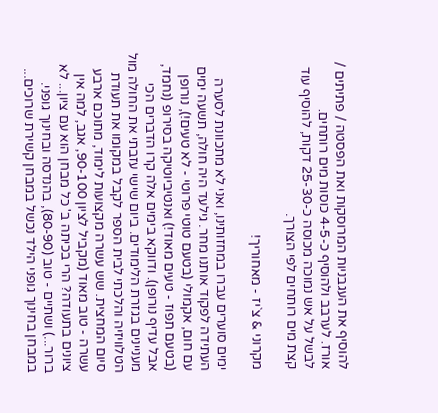להוסיף את העגבניות המרוסקות ואת הפסטה / פתיתים / אורז. לערבב ולהוסיף כ-4-5 כוסות מים רותחים.
לבשל על אש נמוכה מכוסה כ-25-30 דקות, להוסיף עוד קצת מים רותחים לפי הצורך.

מקרוני & צ`יז - מאחוריך!

ימים סוערים עברו במחזותינו, ואני לא מתכוונת לסערה העתידה לפקוד אותנו מחר. גילעד היה חולה, תשעה ימים עם חום, אקמולי (בטעם טוטי פרוטי - לא טעים!), נורופן (בטעם תפוז - טעים מאוד!) ואנטיביוטיקה בסירופ (נחמד, אבל עדיף נורופן). ודווקא בימים אלה קרו הדברים הכי מעניינים בגזרת הלימודים. ביום שישי עזבתי את החולה מול הטלוויזיה והלכתי לבית הספר לקבל במקומו את תעודת סיום המחצית. שש עשרה מקצועות לימוד, מתוכם ארבע עשרה - טוב מאוד (מקביל לציון 90-100, אגב, למה אין ציונים בתעודה? הרי בכיתה ב' כל מבחן הוא עם ציון... לא ברור...) ושתיים - טוב (80-90), בהנדסה ובחינוך גופני. במבחן בחינוך גופני הילד נכשל במבחן קשירת שרוכים...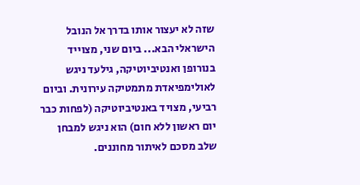שזה לא יעצור אותו בדרך אל הנובל הישראלי הבא... ביום שני, מצוייד בנורופן ואנטיביוטיקה, גילעד ניגש לאולימפיאדת מתמטיקה עירונית. וביום רביעי, מצויד באנטיביוטיקה (לפחות כבר יום ראשון ללא חום) הוא ניגש למבחן שלב מסכם לאיתור מחוננים.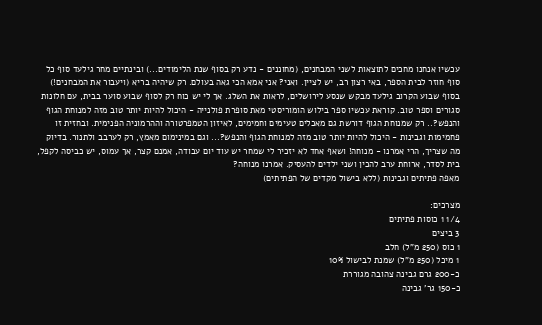עכשיו אנחנו מחכים לתוצאות לשני המבחנים, (מחוננים - נדע רק בסוף שנת הלימודים...) ובינתיים מחר גילעד סוף כל סוף חוזר לבית הספר, באי רצון רב, יש לציין. ואני? אני אמא הכי גאה בעולם. רק שיהיה בריא (ויעבור את המבחנים!)
בסוף שבוע הקרוב גילעד מבקש שנסע לירושלים, לראות את השלג. אך לי יש כוח רק לסוף שבוע סוער בבית, עם חלונות סגורים וספר טוב. קוראת עכשיו ספר בילוש הומוריסטי מאת סופרת פולנייה - היכול להיות יותר טוב מזה למנוחת הגוף והנפש?.. רק שמנוחת הגוף דורשת גם מאכלים טעימים וחמימים, לאיזון הטמפרטורה וההרמוניה הפנימית. ובחזית זו פחמימות וגבינות - היכול להיות יותר טוב מזה למנוחת הגוף והנפש?... וגם במינימום מאמץ, רק לערבב ולתנור. בדיוק מה שצריך, הרי אמרנו - מנוחה! ושאף אחד לא יזכיר לי שמחר יש עוד יום עבודה, אמנם קצר, אך עמוס, יש כביסה לקפל, בית לסדר, ארוחת ערב להכין ושני ילדים להעסיק. אמרנו מנוחה?
מאפה פתיתים וגבינות (ללא בישול מקדים של הפתיתים)

מצרכים:
1/4 1 כוסות פתיתים
3 ביצים
1 כוס (250 מ"ל) חלב
1 מיכל (250 מ"ל) שמנת לבישול 10%
כ-200 גרם גבינה צהובה מגוררת
כ-150 גר' גבינה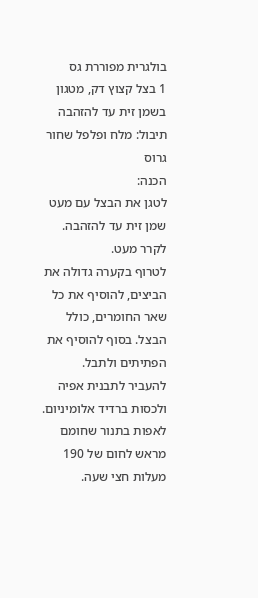בולגרית מפוררת גס
1 בצל קצוץ דק, מטגון בשמן זית עד להזהבה
תיבול: מלח ופלפל שחור גרוס
הכנה:
לטגן את הבצל עם מעט שמן זית עד להזהבה. לקרר מעט.
לטרוף בקערה גדולה את הביצים, להוסיף את כל שאר החומרים, כולל הבצל. בסוף להוסיף את הפתיתים ולתבל.
להעביר לתבנית אפיה ולכסות ברדיד אלומיניום. לאפות בתנור שחומם מראש לחום של 190 מעלות חצי שעה.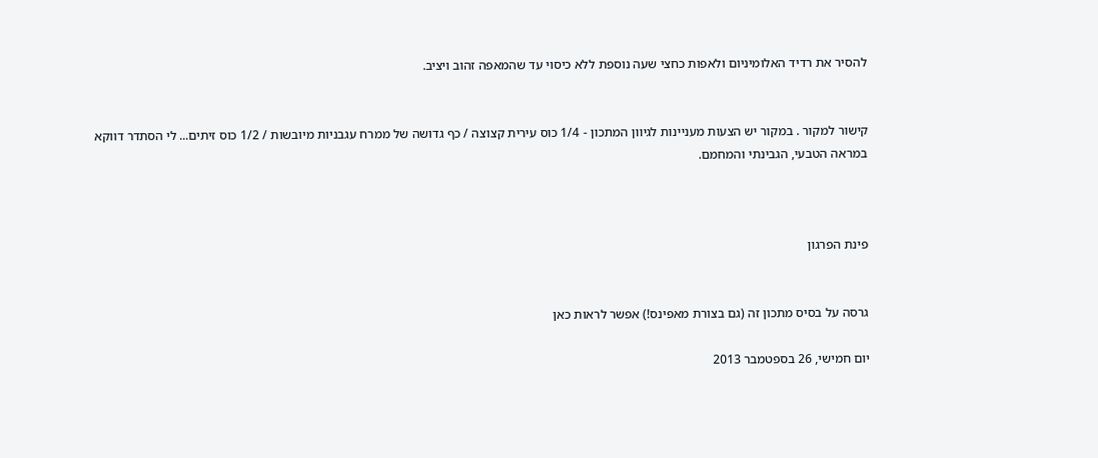להסיר את רדיד האלומיניום ולאפות כחצי שעה נוספת ללא כיסוי עד שהמאפה זהוב ויציב.


קישור למקור . במקור יש הצעות מעניינות לגיוון המתכון - 1/4 כוס עירית קצוצה / כף גדושה של ממרח עגבניות מיובשות / 1/2 כוס זיתים... לי הסתדר דווקא במראה הטבעי, הגבינתי והמחמם.



פינת הפרגון


גרסה על בסיס מתכון זה (גם בצורת מאפינס!) אפשר לראות כאן

יום חמישי, 26 בספטמבר 2013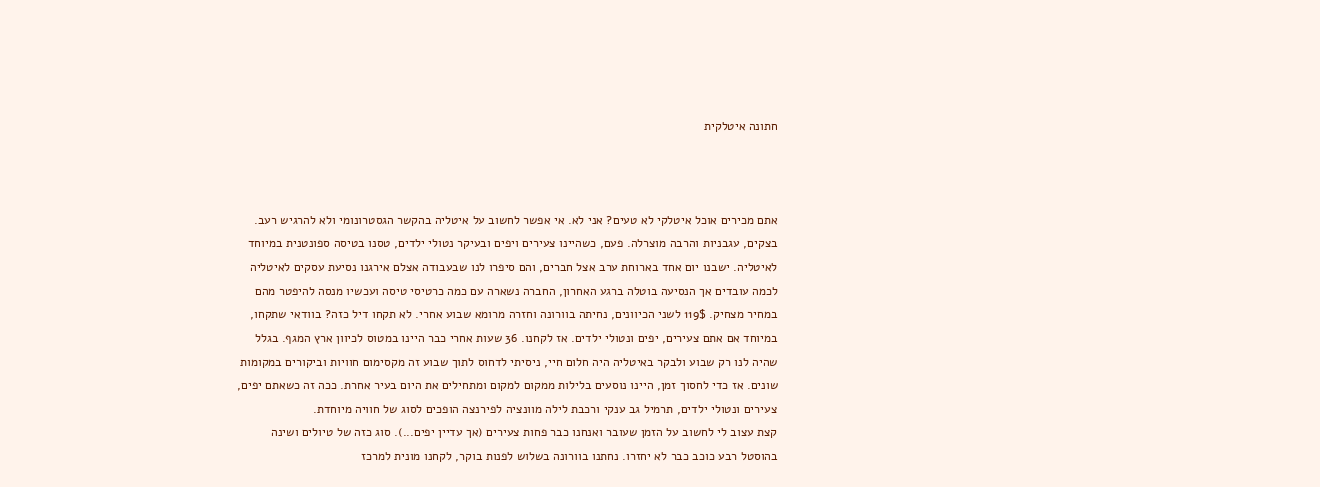חתונה איטלקית



אתם מכירים אוכל איטלקי לא טעים? אני לא. אי אפשר לחשוב על איטליה בהקשר הגסטרונומי ולא להרגיש רעב. בצקים, עגבניות והרבה מוצרלה. פעם, כשהיינו צעירים ויפים ובעיקר נטולי ילדים, טסנו בטיסה ספונטנית במיוחד לאיטליה. ישבנו יום אחד בארוחת ערב אצל חברים, והם סיפרו לנו שבעבודה אצלם אירגנו נסיעת עסקים לאיטליה לכמה עובדים אך הנסיעה בוטלה ברגע האחרון, החברה נשארה עם כמה כרטיסי טיסה ועכשיו מנסה להיפטר מהם במחיר מצחיק. 119$ לשני הכיוונים, נחיתה בוורונה וחזרה מרומא שבוע אחרי. לא תקחו דיל כזה? בוודאי שתקחו, במיוחד אם אתם צעירים, יפים ונטולי ילדים. אז לקחנו. 36 שעות אחרי כבר היינו במטוס לכיוון ארץ המגף. בגלל שהיה לנו רק שבוע ולבקר באיטליה היה חלום חיי, ניסיתי לדחוס לתוך שבוע זה מקסימום חוויות וביקורים במקומות שונים. אז כדי לחסוך זמן, היינו נוסעים בלילות ממקום למקום ומתחילים את היום בעיר אחרת. ככה זה כשאתם יפים, צעירים ונטולי ילדים, תרמיל גב ענקי ורכבת לילה מוונציה לפירנצה הופכים לסוג של חוויה מיוחדת.
קצת עצוב לי לחשוב על הזמן שעובר ואנחנו כבר פחות צעירים (אך עדיין יפים...). סוג כזה של טיולים ושינה בהוסטל רבע כוכב כבר לא יחזרו. נחתנו בוורונה בשלוש לפנות בוקר, לקחנו מונית למרכז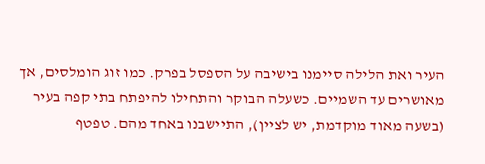העיר ואת הלילה סיימנו בישיבה על הספסל בפרק. כמו זוג הומלסים, אך מאושרים עד השמיים. כשעלה הבוקר והתחילו להיפתח בתי קפה בעיר (בשעה מאוד מוקדמת, יש לציין), התיישבנו באחד מהם. טפטף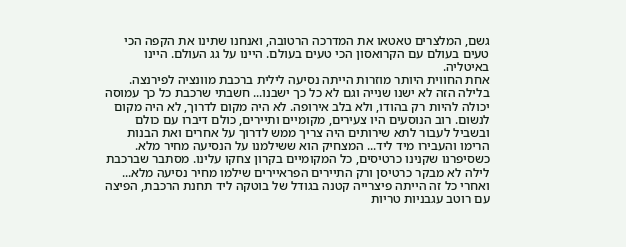גשם, המלצרים טאטאו את המדרכה הרטובה, ואנחנו שתינו את הקפה הכי טעים בעולם עם הקרואסון הכי טעים בעולם. היינו על גג העולם. היינו באיטליה.
אחת החווית היותר מוזרות הייתה נסיעה לילית ברכבת מוונציה לפירנצה. בלילה הזה לא ישנו שנייה וגם לא כל כך ישבנו... חשבתי שרכבת כל כך עמוסה יכולה להיות רק בהודו, ולא בלב אירופה. לא היה מקום לדרוך, לא היה מקום לנשום. רוב הנוסעים היו צעירים, מקומיים ותיירים, כולם דיברו עם כולם ובשביל לעבור לתא שירותים היה צריך ממש לדרוך על אחרים ואת הבנות הרימו והעבירו מיד ליד... המצחיק הוא ששילמנו על הנסיעה מחיר מלא. כשסיפרנו שקנינו כרטיסים, כל המקומיים בקרון צחקו עלינו. מסתבר שברכבת לילה לא מבקר כרטיסן ורק התיירים הפראיירים שילמו מחיר נסיעה מלא... ואחרי כל זה הייתה פיצרייה קטנה בגודל של בוטקה ליד תחנת הרכבת, הפיצה עם רוטב עגבניות טריות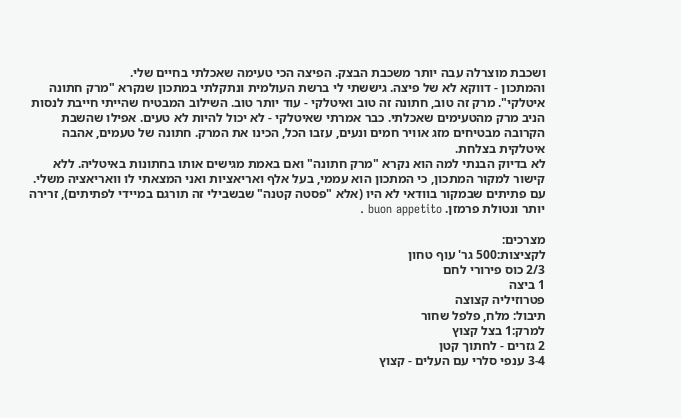ושכבת מוצרלה עבה יותר משכבת הבצק. הפיצה הכי טעימה שאכלתי בחיים שלי.
והמתכון - דווקא לא של פיצה. גיששתי לי ברשת העולמית ונתקלתי במתכון שנקרא "מרק חתונה איטלקי". מרק זה טוב, חתונה זה טוב ואיטלקי - עוד יותר טוב. השילוב המבטיח שהייתי חייבת לנסות הניב מרק מהטעימים שאכלתי. כבר אמרתי שאיטלקי - לא יכול להיות לא טעים. אפילו שהשבת הקרובה מבטיחים מזג אוויר חמים ונעים, עזבו הכל, הכינו את המרק. חתונה של טעמים, אהבה איטלקית בצלחת.
לא בדיוק הבנתי למה הוא נקרא "מרק חתונה" ואם באמת מגישים אותו בחתונות באיטליה. ללא קישור למקור המתכון, כי המתכון הוא עממי, בעל אלף ואריאציות ואני המצאתי לו וואריאציה משלי. עם פתיתים שבמקור בוודאי לא היו (אלא "פסטה קטנה" שבשבילי זה תורגם במיידי לפתיתים), זרירה יותר ונטולת פרמזן. buon appetito .

מצרכים:
לקציצות:500 גר' עוף טחון
2/3 כוס פירורי לחם
1 ביצה
פטרוזיליה קצוצה
תיבול: מלח, פלפל שחור
למרק:1 בצל קצוץ
2 גזרים - לחתוך קטן
3-4 ענפי סלרי עם העלים - קצוץ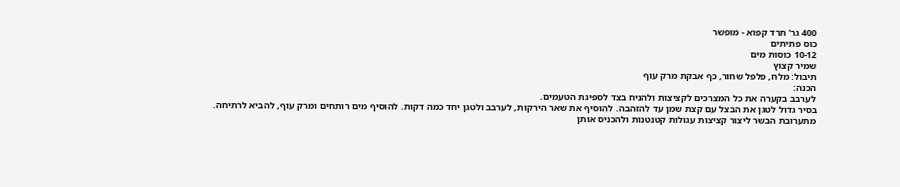400 גר' תרד קפוא - מופשר
כוס פתיתים
10-12 כוסות מים
שמיר קצוץ
תיבול: מלח, פלפל שחור, כף אבקת מרק עוף
הכנה:
לערבב בקערה את כל המצרכים לקציצות ולהניח בצד לספיגת הטעמים.
בסיר גדול לטגן את הבצל עם קצת שמן עד להזהבה. להוסיף את שאר הירקות, לערבב ולטגן יחד כמה דקות. להוסיף מים רותחים ומרק עוף, להביא לרתיחה.
מתערובת הבשר ליצור קציצות עגולות קטנטנות ולהכניס אותן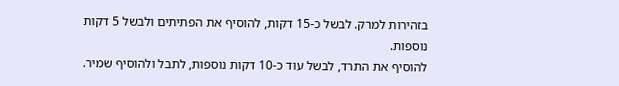בזהירות למרק. לבשל כ-15 דקות, להוסיף את הפתיתים ולבשל 5 דקות נוספות.
להוסיף את התרד, לבשל עוד כ-10 דקות נוספות, לתבל ולהוסיף שמיר.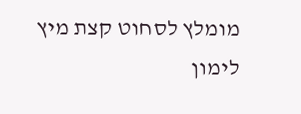מומלץ לסחוט קצת מיץ לימון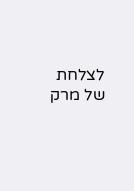לצלחת של מרק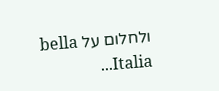ולחלום על bella Italia...